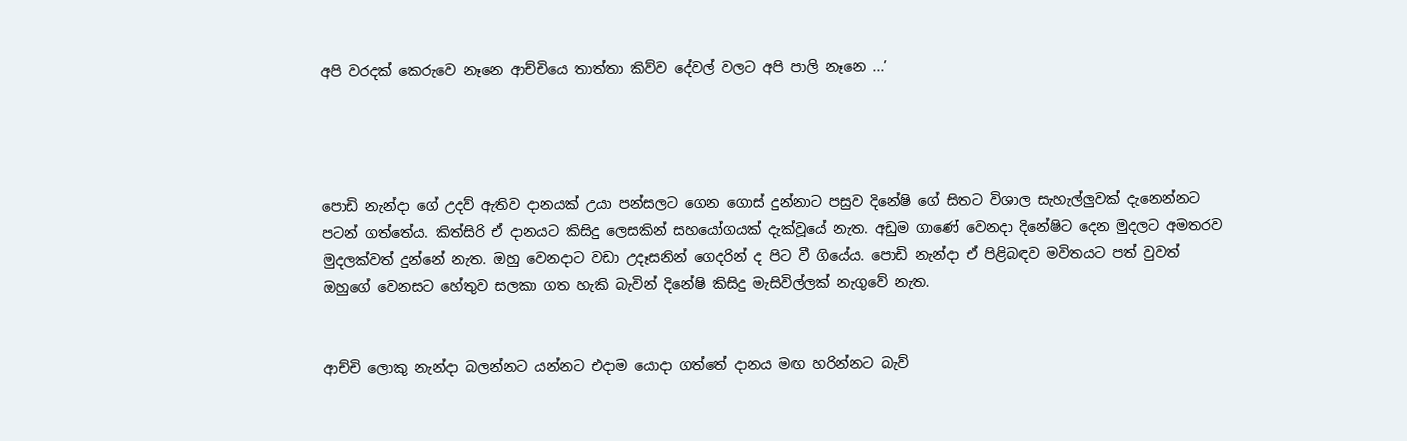අපි වරදක්‌ කෙරුවෙ නෑනෙ ආච්චියෙ තාත්තා කිව්ව දේවල් වලට අපි පාලි නෑනෙ ...’




පොඩි නැන්දා ගේ උදව් ඇතිව දානයක් උයා පන්සලට ගෙන ගොස් දුන්නාට පසුව දිනේෂි ගේ සිතට විශාල සැහැල්ලු‍වක් දැනෙන්නට පටන් ගත්තේය. කිත්සිරි ඒ දානයට කිසිදු ලෙසකින් සහයෝගයක් දැක්වූයේ නැත. අඩුම ගාණේ වෙනදා දිනේෂිට දෙන මුදලට අමතරව මුදලක්වත් දුන්නේ නැත. ඔහු වෙනදාට වඩා උදෑසනින් ගෙදරින් ද පිට වී ගියේය. පොඩි නැන්දා ඒ පිළිබඳව මවිතයට පත් වුවත් ඔහුගේ වෙනසට හේතුව සලකා ගත හැකි බැවින් දිනේෂි කිසිදු මැසිවිල්ලක් නැගුවේ නැත.


ආච්චි ලොකු නැන්දා බලන්නට යන්නට එදාම යොදා ගත්තේ දානය මඟ හරින්නට බැව්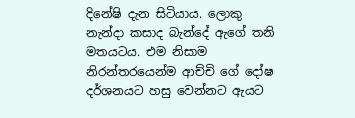දිනේෂි දැන සිටියාය. ලොකු නැන්දා කසාද බැන්දේ ඇගේ තනි මතයටය. එම නිසාම නිරන්තරයෙන්ම ආච්චි ගේ දෝෂ දර්ශනයට හසු වෙන්නට ඇයට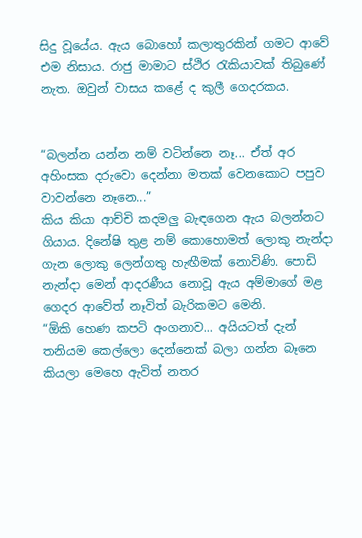සිදු වූයේය. ඇය බොහෝ කලාතුරකින් ගමට ආවේ එම නිසාය. රාජු මාමාට ස්ථිර රැකියාවක් තිබුණේ නැත. ඔවුන් වාසය කළේ ද කුලී ගෙදරකය.


“බලන්න යන්න නම් වටින්නෙ නෑ... ඒත් අර අහිංසක දරුවො දෙන්නා මතක් වෙනකොට පපුව වාවන්නෙ නෑනෙ...”
කිය කියා ආච්චි කදමලු‍ බැඳගෙන ඇය බලන්නට ගියාය. දිනේෂි තුළ නම් කොහොමත් ලොකු නැන්දා ගැන ලොකු ලෙන්ගතු හැඟීමක් නොවිණි. පොඩි නැන්දා මෙන් ආදරණීය නොවූ ඇය අම්මාගේ මළ ගෙදර ආවේත් නෑවිත් බැරිකමට මෙනි.
“ඕකි හෙණ කපටි අංගනාව... අයියටත් දැන් තනියම කෙල්ලො දෙන්නෙක් බලා ගන්න බෑනෙ කියලා මෙහෙ ඇවිත් නතර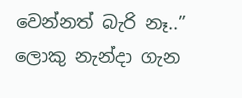වෙන්නත් බැරි නෑ..”
ලොකු නැන්දා ගැන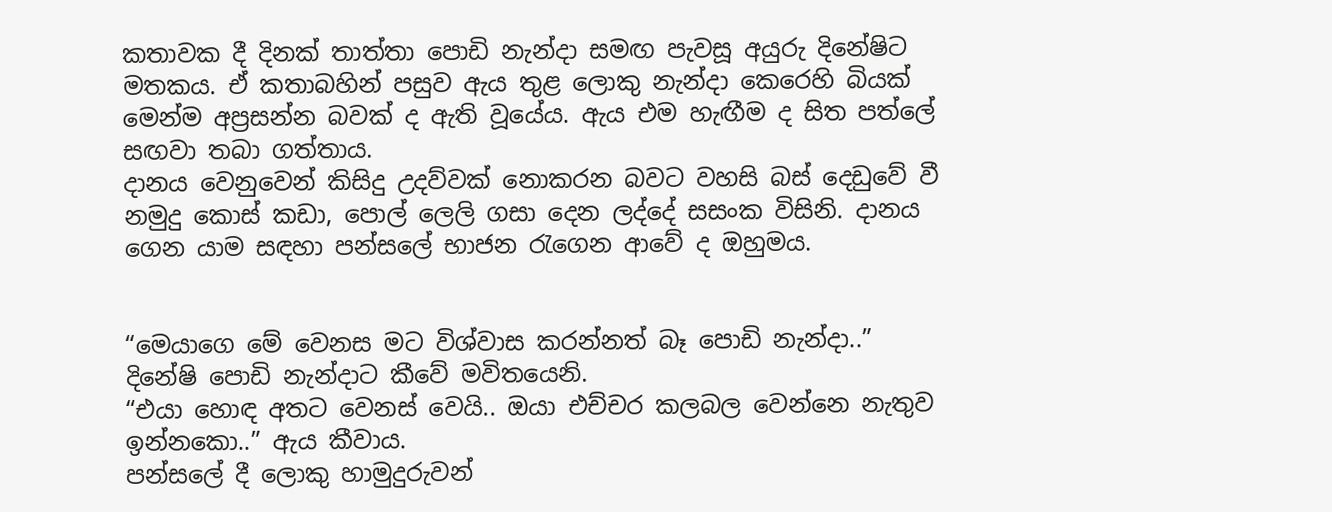කතාවක දී දිනක් තාත්තා පොඩි නැන්දා සමඟ පැවසූ අයුරු දිනේෂිට මතකය. ඒ කතාබහින් පසුව ඇය තුළ ලොකු නැන්දා කෙරෙහි බියක් මෙන්ම අප්‍රසන්න බවක් ද ඇති වූයේය. ඇය එම හැඟීම ද සිත පත්ලේ සඟවා තබා ගත්තාය.
දානය වෙනුවෙන් කිසිදු උදව්වක් නොකරන බවට වහසි බස් දෙඩුවේ වී නමුදු කොස් කඩා, පොල් ලෙලි ගසා දෙන ලද්දේ සසංක විසිනි. දානය ගෙන යාම සඳහා පන්සලේ භාජන රැගෙන ආවේ ද ඔහුමය.


“මෙයාගෙ මේ වෙනස මට විශ්වාස කරන්නත් බෑ පොඩි නැන්දා..”
දිනේෂි පොඩි නැන්දාට කීවේ මවිතයෙනි.
“එයා හොඳ අතට වෙනස් වෙයි.. ඔයා එච්චර කලබල වෙන්නෙ නැතුව ඉන්නකො..” ඇය කීවාය.
පන්සලේ දී ලොකු හාමුදුරුවන්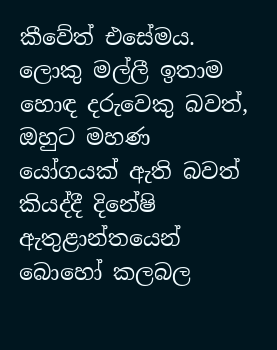කීවේත් එසේමය. ලොකු මල්ලී ඉතාම හොඳ දරුවෙකු බවත්, ඔහුට මහණ යෝගයක් ඇති බවත් කියද්දී දිනේෂි ඇතුළාන්තයෙන් බොහෝ කලබල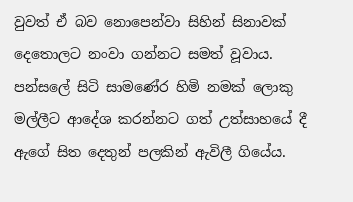වුවත් ඒ බව නොපෙන්වා සිහින් සිනාවක් දෙතොලට නංවා ගන්නට සමත් වූවාය. පන්සලේ සිටි සාමණේර හිමි නමක් ලොකු මල්ලීට ආදේශ කරන්නට ගත් උත්සාහයේ දී ඇගේ සිත දෙතුන් පලකින් ඇවිලී ගියේය.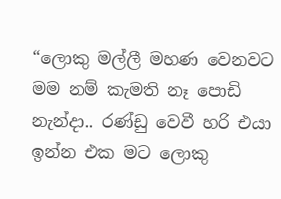“ලොකු මල්ලී මහණ වෙනවට මම නම් කැමති නෑ පොඩි නැන්දා.. රණ්ඩු වෙවී හරි එයා ඉන්න එක මට ලොකු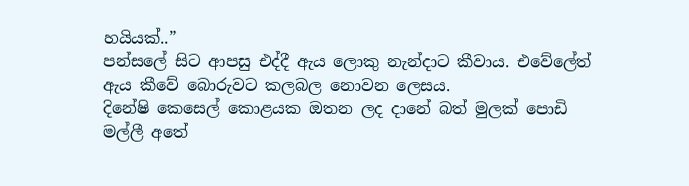හයියක්..”
පන්සලේ සිට ආපසු එද්දී ඇය ලොකු නැන්දාට කීවාය. එවේලේත් ඇය කීවේ බොරුවට කලබල නොවන ලෙසය.
දිනේෂි කෙසෙල් කොළයක ඔතන ලද දානේ බත් මුලක් පොඩි මල්ලී අතේ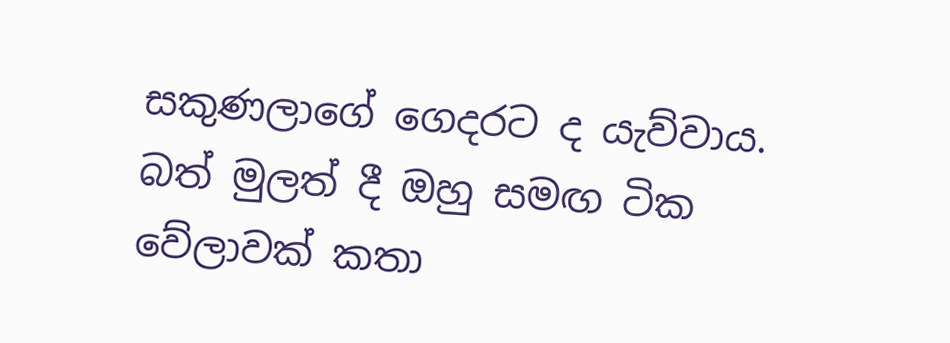සකුණලාගේ ගෙදරට ද යැව්වාය. බත් මුලත් දී ඔහු සමඟ ටික වේලාවක් කතා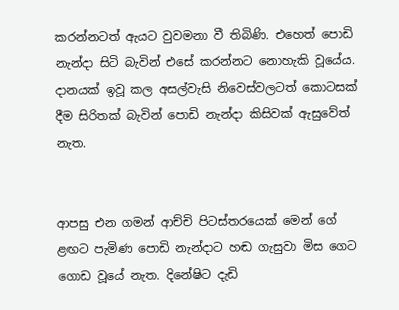කරන්නටත් ඇයට වුවමනා වී තිබිණි. එහෙත් පොඩි නැන්දා සිටි බැවින් එසේ කරන්නට නොහැකි වූයේය. දානයක් ඉවූ කල අසල්වැසි නිවෙස්වලටත් කොටසක් දීම සිරිතක් බැවින් පොඩි නැන්දා කිසිවක් ඇසුවේත් නැත.


ආපසු එන ගමන් ආච්චි පිටස්තරයෙක් මෙන් ගේ ළඟට පැමිණ පොඩි නැන්දාට හඬ ගැසුවා මිස ගෙට ගොඩ වූයේ නැත. දිනේෂිට දැඩි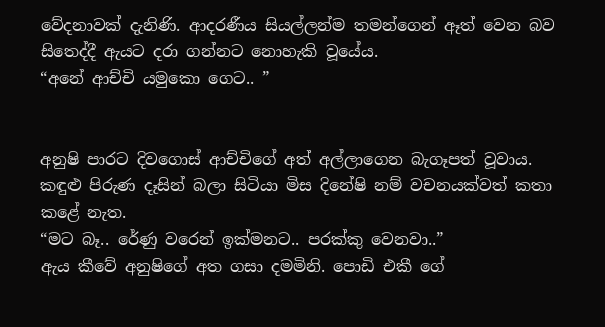වේදනාවක් දැනිණි. ආදරණීය සියල්ලන්ම තමන්ගෙන් ඈත් වෙන බව සිතෙද්දී ඇයට දරා ගන්නට නොහැකි වූයේය.
“අනේ ආච්චි යමුකො ගෙට.. ”


අනුෂි පාරට දිවගොස් ආච්චිගේ අත් අල්ලාගෙන බැගෑපත් වූවාය. කඳුළු පිරුණ දෑසින් බලා සිටියා මිස දිනේෂි නම් වචනයක්වත් කතා කළේ නැත.
“මට බෑ.. රේණු වරෙන් ඉක්මනට.. පරක්කු වෙනවා..”
ඇය කීවේ අනුෂිගේ අත ගසා දමමිනි. පොඩි එකී ගේ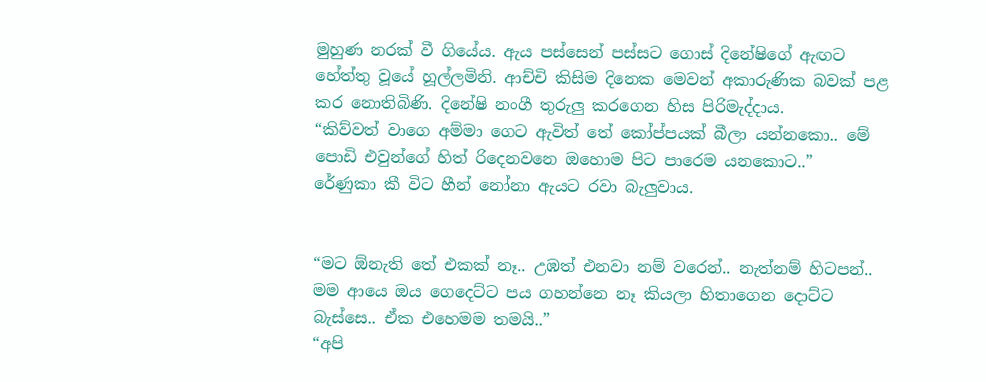මුහුණ නරක් වී ගියේය. ඇය පස්සෙන් පස්සට ගොස් දිනේෂිගේ ඇඟට හේත්තු වූයේ හූල්ලමිනි. ආච්චි කිසිම දිනෙක මෙවන් අකාරුණික බවක් පළ කර නොතිබිණි. දිනේෂි නංගී තුරුලු කරගෙන හිස පිරිමැද්දාය.
“කිව්වත් වාගෙ අම්මා ගෙට ඇවිත් තේ කෝප්පයක් බීලා යන්නකො.. මේ පොඩි එවුන්ගේ හිත් රිදෙනවනෙ ඔහොම පිට පාරෙම යනකොට..”
රේණුකා කී විට හීන් නෝනා ඇයට රවා බැලු‍වාය.


“මට ඕනැති තේ එකක් නෑ.. උඹත් එනවා නම් වරෙන්.. නැත්නම් හිටපන්.. මම ආයෙ ඔය ගෙදෙට්ට පය ගහන්නෙ නෑ කියලා හිතාගෙන දොට්ට බැස්සෙ.. ඒක එහෙමම තමයි..”
“අපි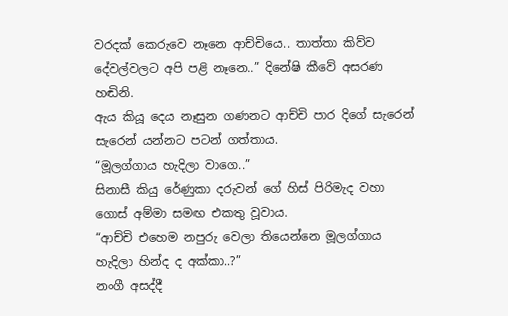වරදක් කෙරුවෙ නෑනෙ ආච්චියෙ.. තාත්තා කිව්ව දේවල්වලට අපි පළි නෑනෙ..” දිනේෂි කීවේ අසරණ හඬිනි.
ඇය කියූ දෙය නෑසුන ගණනට ආච්චි පාර දිගේ සැරෙන් සැරෙන් යන්නට පටන් ගත්තාය.
“මූලග්ගාය හැදිලා වාගෙ..”
සිනාසී කියු රේණුකා දරුවන් ගේ හිස් පිරිමැද වහා ගොස් අම්මා සමඟ එකතු වූවාය.
“ආච්චි එහෙම නපුරු වෙලා තියෙන්නෙ මූලග්ගාය හැදිලා හින්ද ද අක්කා..?”
නංගී අසද්දී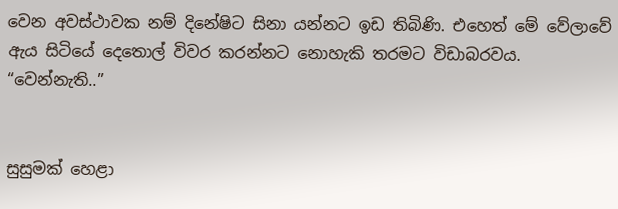වෙන අවස්ථාවක නම් දිනේෂිට සිනා යන්නට ඉඩ තිබිණි. එහෙත් මේ වේලාවේ ඇය සිටියේ දෙතොල් විවර කරන්නට නොහැකි තරමට විඩාබරවය.
“වෙන්නැති..”


සුසුමක් හෙළා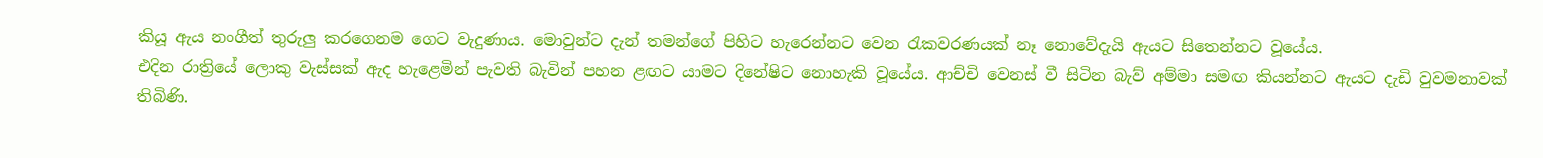කියූ ඇය නංගීත් තුරුලු කරගෙනම ගෙට වැදුණාය. මොවුන්ට දැන් තමන්ගේ පිහිට හැරෙන්නට වෙන රැකවරණයක් නෑ නොවේදැයි ඇයට සිතෙන්නට වූයේය.
එදින රාත්‍රියේ ලොකු වැස්සක් ඇද හැළෙමින් පැවති බැවින් පහන ළඟට යාමට දිනේෂිට නොහැකි වූයේය. ආච්චි වෙනස් වී සිටින බැව් අම්මා සමඟ කියන්නට ඇයට දැඩි වුවමනාවක් තිබිණි.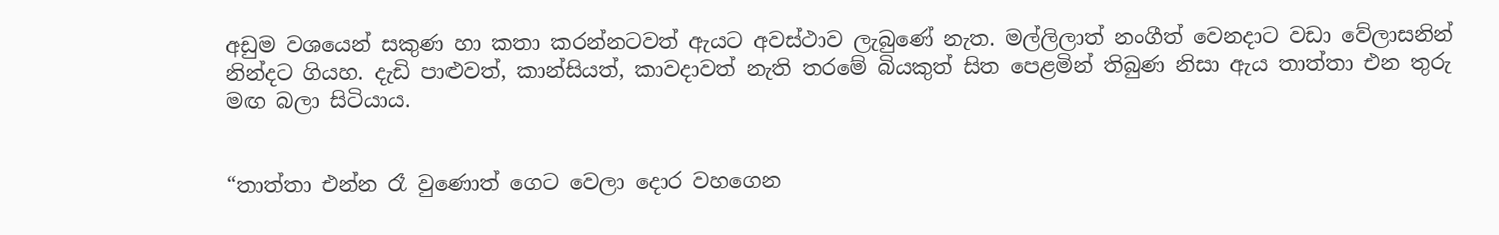අඩුම වශයෙන් සකුණ හා කතා කරන්නටවත් ඇයට අවස්ථාව ලැබුණේ නැත. මල්ලිලාත් නංගීත් වෙනදාට වඩා වේලාසනින් නින්දට ගියහ. දැඩි පාළුවත්, කාන්සියත්, කාවදාවත් නැති තරමේ බියකුත් සිත පෙළමින් තිබුණ නිසා ඇය තාත්තා එන තුරු මඟ බලා සිටියාය.


“තාත්තා එන්න රෑ වුණොත් ගෙට වෙලා දොර වහගෙන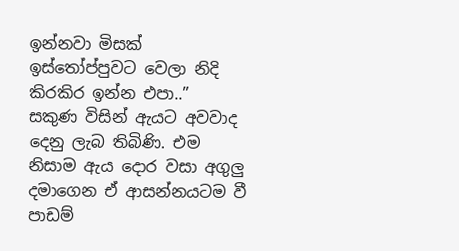ඉන්නවා මිසක් ඉස්තෝප්පුවට වෙලා නිදි කිරකිර ඉන්න එපා..”
සකුණ විසින් ඇයට අවවාද දෙනු ලැබ තිබිණි. එම නිසාම ඇය දොර වසා අගුලු‍ දමාගෙන ඒ ආසන්නයටම වී පාඩම්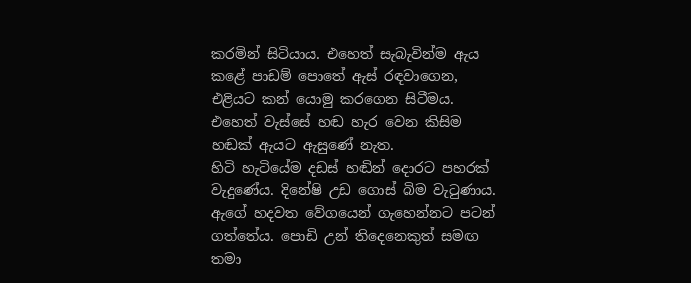කරමින් සිටියාය. එහෙත් සැබැවින්ම ඇය කළේ පාඩම් පොතේ ඇස් රඳවාගෙන, එළියට කන් යොමු කරගෙන සිටීමය. එහෙත් වැස්සේ හඬ හැර වෙන කිසිම හඬක් ඇයට ඇසුණේ නැත.
හිටි හැටියේම දඩස් හඬින් දොරට පහරක් වැදුණේය. දිනේෂි උඩ ගොස් බිම වැටුණාය. ඇගේ හදවත වේගයෙන් ගැහෙන්නට පටන් ගත්තේය. පොඩි උන් තිදෙනෙකුත් සමඟ තමා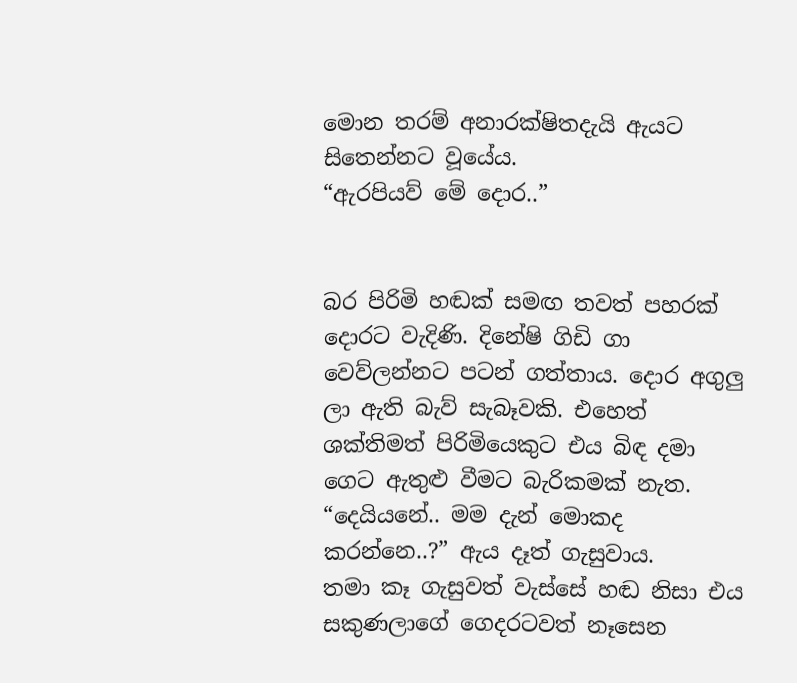මොන තරම් අනාරක්ෂිතදැයි ඇයට සිතෙන්නට වූයේය.
“ඇරපියව් මේ දොර..”


බර පිරිමි හඬක් සමඟ තවත් පහරක් දොරට වැදිණි. දිනේෂි ගිඩි ගා වෙව්ලන්නට පටන් ගත්තාය. දොර අගුලු‍ ලා ඇති බැව් සැබෑවකි. එහෙත් ශක්තිමත් පිරිමියෙකුට එය බිඳ දමා ගෙට ඇතුළු වීමට බැරිකමක් නැත.
“දෙයියනේ.. මම දැන් මොකද කරන්නෙ..?” ඇය දෑත් ගැසුවාය.
තමා කෑ ගැසුවත් වැස්සේ හඬ නිසා එය සකුණලාගේ ගෙදරටවත් නෑසෙන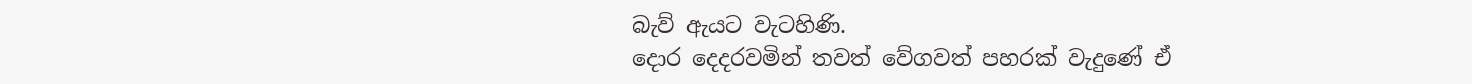බැව් ඇයට වැටහිණි.
දොර දෙදරවමින් තවත් වේගවත් පහරක් වැදුණේ ඒ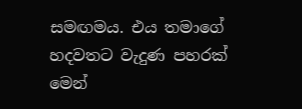සමඟමය. එය තමාගේ හදවතට වැදුණ පහරක් මෙන්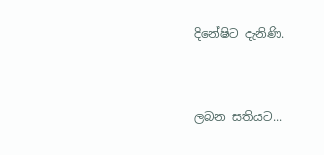දිනේෂිට දැනිණි.


ලබන සතියට...